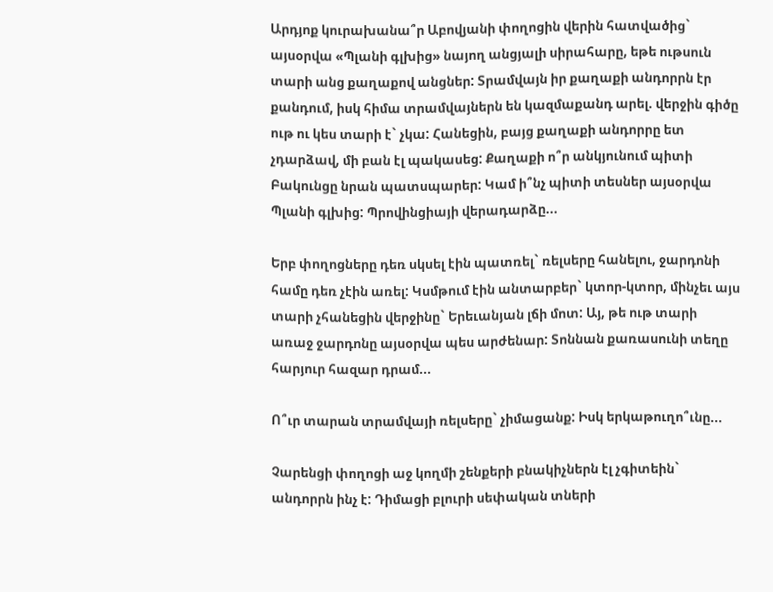Արդյոք կուրախանա՞ր Աբովյանի փողոցին վերին հատվածից` այսօրվա «Պլանի գլխից» նայող անցյալի սիրահարը, եթե ութսուն տարի անց քաղաքով անցներ: Տրամվայն իր քաղաքի անդորրն էր քանդում, իսկ հիմա տրամվայներն են կազմաքանդ արել. վերջին գիծը ութ ու կես տարի է` չկա: Հանեցին, բայց քաղաքի անդորրը ետ չդարձավ, մի բան էլ պակասեց: Քաղաքի ո՞ր անկյունում պիտի Բակունցը նրան պատսպարեր: Կամ ի՞նչ պիտի տեսներ այսօրվա Պլանի գլխից: Պրովինցիայի վերադարձը...

Երբ փողոցները դեռ սկսել էին պատռել` ռելսերը հանելու, ջարդոնի համը դեռ չէին առել: Կսմթում էին անտարբեր` կտոր-կտոր, մինչեւ այս տարի չհանեցին վերջինը` Երեւանյան լճի մոտ: Այ, թե ութ տարի առաջ ջարդոնը այսօրվա պես արժենար: Տոննան քառասունի տեղը հարյուր հազար դրամ...

Ո՞ւր տարան տրամվայի ռելսերը` չիմացանք: Իսկ երկաթուղո՞ւնը...

Չարենցի փողոցի աջ կողմի շենքերի բնակիչներն էլ չգիտեին` անդորրն ինչ է: Դիմացի բլուրի սեփական տների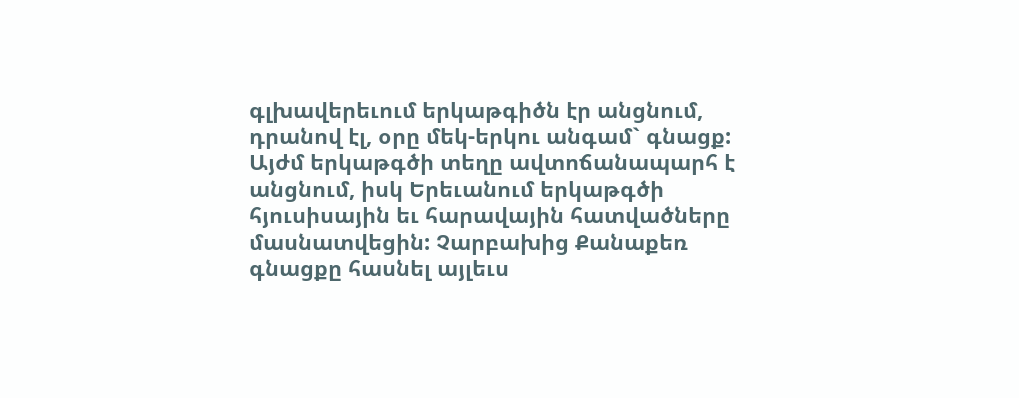գլխավերեւում երկաթգիծն էր անցնում, դրանով էլ, օրը մեկ-երկու անգամ` գնացք: Այժմ երկաթգծի տեղը ավտոճանապարհ է անցնում, իսկ Երեւանում երկաթգծի հյուսիսային եւ հարավային հատվածները մասնատվեցին: Չարբախից Քանաքեռ գնացքը հասնել այլեւս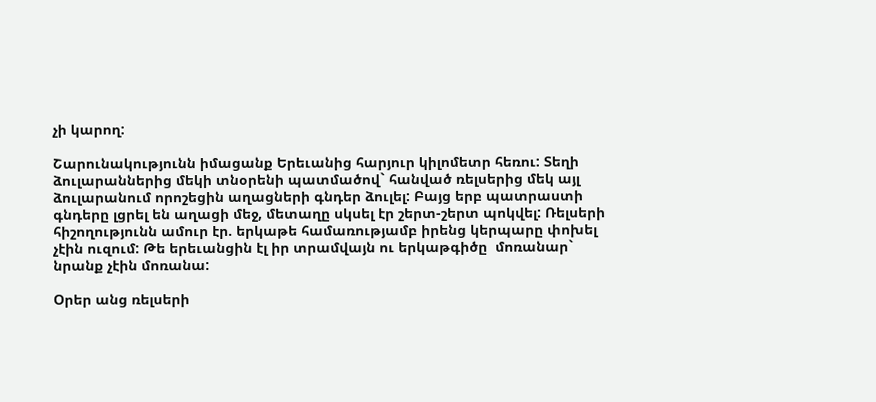չի կարող:

Շարունակությունն իմացանք Երեւանից հարյուր կիլոմետր հեռու: Տեղի ձուլարաններից մեկի տնօրենի պատմածով` հանված ռելսերից մեկ այլ ձուլարանում որոշեցին աղացների գնդեր ձուլել: Բայց երբ պատրաստի գնդերը լցրել են աղացի մեջ, մետաղը սկսել էր շերտ-շերտ պոկվել: Ռելսերի հիշողությունն ամուր էր. երկաթե համառությամբ իրենց կերպարը փոխել չէին ուզում: Թե երեւանցին էլ իր տրամվայն ու երկաթգիծը  մոռանար` նրանք չէին մոռանա:

Օրեր անց ռելսերի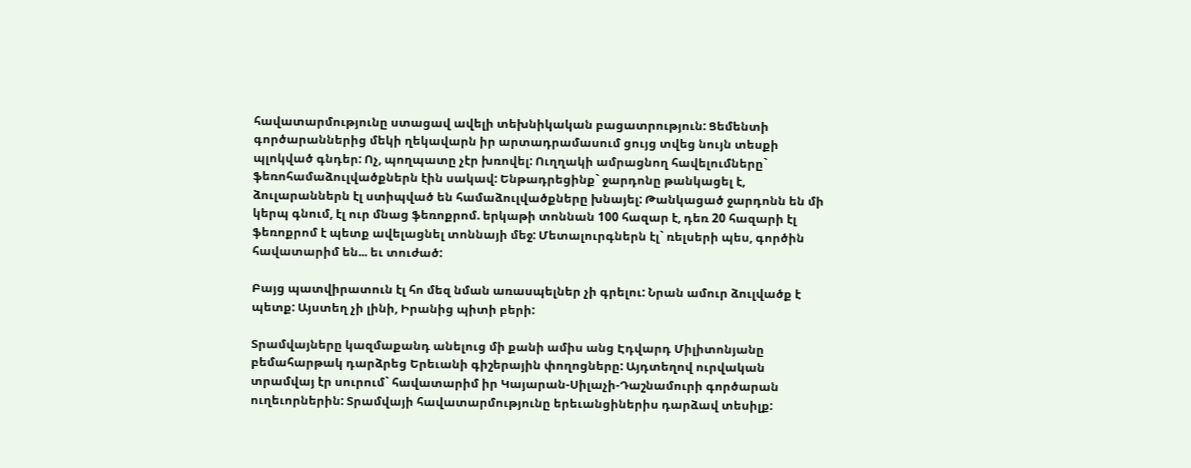հավատարմությունը ստացավ ավելի տեխնիկական բացատրություն: Ցեմենտի գործարաններից մեկի ղեկավարն իր արտադրամասում ցույց տվեց նույն տեսքի պլոկված գնդեր: Ոչ, պողպատը չէր խռովել: Ուղղակի ամրացնող հավելումները` ֆեռոհամաձուլվածքներն էին սակավ: Ենթադրեցինք` ջարդոնը թանկացել է, ձուլարաններն էլ ստիպված են համաձուլվածքները խնայել: Թանկացած ջարդոնն են մի կերպ գնում, էլ ուր մնաց ֆեռոքրոմ. երկաթի տոննան 100 հազար է, դեռ 20 հազարի էլ ֆեռոքրոմ է պետք ավելացնել տոննայի մեջ: Մետալուրգներն էլ` ռելսերի պես, գործին հավատարիմ են... եւ տուժած:

Բայց պատվիրատուն էլ հո մեզ նման առասպելներ չի գրելու: Նրան ամուր ձուլվածք է պետք: Այստեղ չի լինի, Իրանից պիտի բերի:

Տրամվայները կազմաքանդ անելուց մի քանի ամիս անց Էդվարդ Միլիտոնյանը բեմահարթակ դարձրեց Երեւանի գիշերային փողոցները: Այդտեղով ուրվական տրամվայ էր սուրում` հավատարիմ իր Կայարան-Սիլաչի-Դաշնամուրի գործարան ուղեւորներին: Տրամվայի հավատարմությունը երեւանցիներիս դարձավ տեսիլք: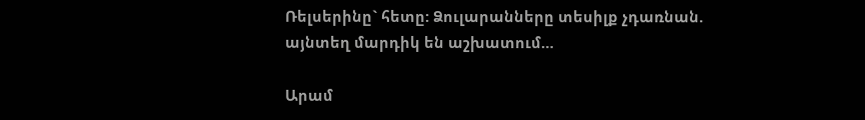Ռելսերինը` հետը: Ձուլարանները տեսիլք չդառնան. այնտեղ մարդիկ են աշխատում…

Արամ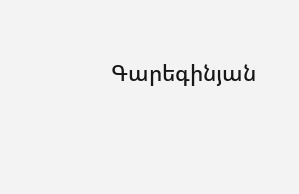Գարեգինյան